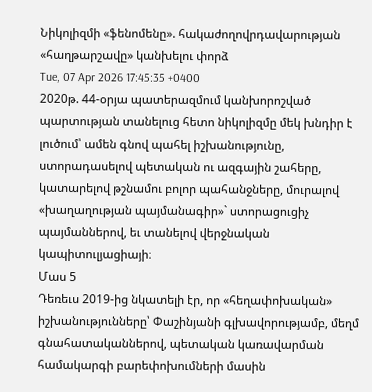Նիկոլիզմի «ֆենոմենը». հակաժողովրդավարության «հաղթարշավը» կանխելու փորձ
Tue, 07 Apr 2026 17:45:35 +0400
2020թ. 44-օրյա պատերազմում կանխորոշված պարտության տանելուց հետո նիկոլիզմը մեկ խնդիր է լուծում՝ ամեն գնով պահել իշխանությունը, ստորադասելով պետական ու ազգային շահերը, կատարելով թշնամու բոլոր պահանջները, մուրալով «խաղաղության պայմանագիր»` ստորացուցիչ պայմաններով, եւ տանելով վերջնական կապիտուլյացիայի։
Մաս 5
Դեռեւս 2019-ից նկատելի էր, որ «հեղափոխական» իշխանությունները՝ Փաշինյանի գլխավորությամբ, մեղմ գնահատականներով, պետական կառավարման համակարգի բարեփոխումների մասին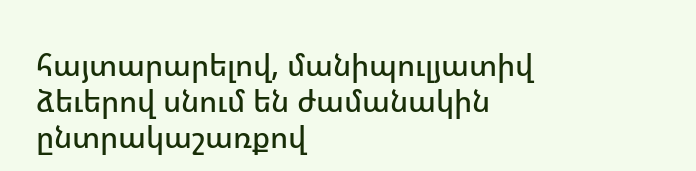հայտարարելով, մանիպուլյատիվ ձեւերով սնում են ժամանակին ընտրակաշառքով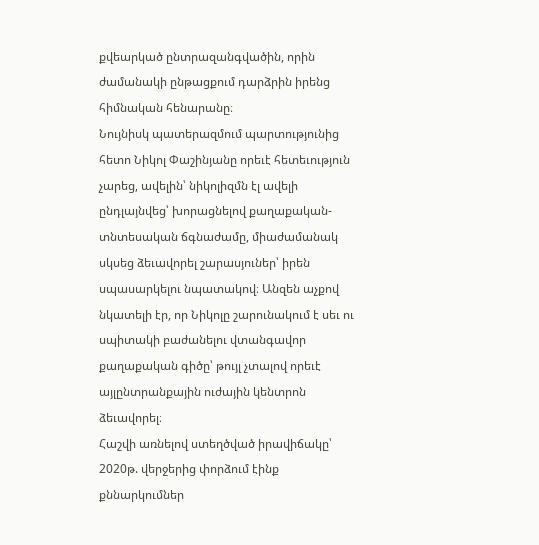քվեարկած ընտրազանգվածին, որին ժամանակի ընթացքում դարձրին իրենց հիմնական հենարանը։
Նույնիսկ պատերազմում պարտությունից հետո Նիկոլ Փաշինյանը որեւէ հետեւություն չարեց, ավելին՝ նիկոլիզմն էլ ավելի ընդլայնվեց՝ խորացնելով քաղաքական-տնտեսական ճգնաժամը, միաժամանակ սկսեց ձեւավորել շարասյուներ՝ իրեն սպասարկելու նպատակով։ Անզեն աչքով նկատելի էր, որ Նիկոլը շարունակում է սեւ ու սպիտակի բաժանելու վտանգավոր քաղաքական գիծը՝ թույլ չտալով որեւէ այլընտրանքային ուժային կենտրոն ձեւավորել։
Հաշվի առնելով ստեղծված իրավիճակը՝ 2020թ. վերջերից փորձում էինք քննարկումներ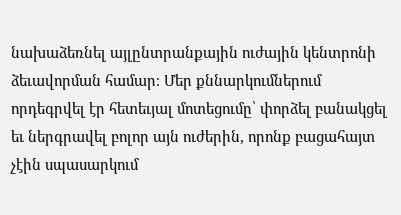նախաձեռնել այլընտրանքային ուժային կենտրոնի ձեւավորման համար։ Մեր քննարկումներում որդեգրվել էր հետեւյալ մոտեցումը՝ փորձել բանակցել եւ ներգրավել բոլոր այն ուժերին, որոնք բացահայտ չէին սպասարկում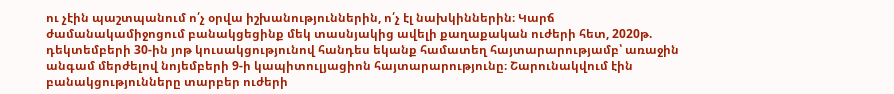ու չէին պաշտպանում ո՛չ օրվա իշխանություններին, ո՛չ էլ նախկիններին։ Կարճ ժամանակամիջոցում բանակցեցինք մեկ տասնյակից ավելի քաղաքական ուժերի հետ, 2020թ. դեկտեմբերի 30-ին յոթ կուսակցությունով հանդես եկանք համատեղ հայտարարությամբ՝ առաջին անգամ մերժելով նոյեմբերի 9-ի կապիտուլյացիոն հայտարարությունը։ Շարունակվում էին բանակցությունները տարբեր ուժերի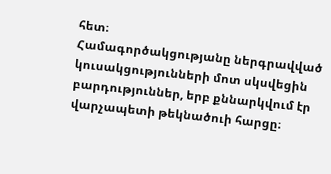հետ։
Համագործակցությանը ներգրավված կուսակցությունների մոտ սկսվեցին բարդություններ, երբ քննարկվում էր վարչապետի թեկնածուի հարցը։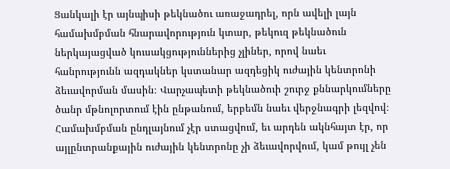Ցանկալի էր այնպիսի թեկնածու առաջադրել, որն ավելի լայն համախմբման հնարավորություն կտար, թեկուզ թեկնածուն ներկայացված կուսակցություններից չլիներ, որով նաեւ հանրությունն ազդակներ կստանար ազդեցիկ ուժային կենտրոնի ձեւավորման մասին։ Վարչապետի թեկնածուի շուրջ քննարկումները ծանր մթնոլորտում էին ընթանում, երբեմն նաեւ վերջնագրի լեզվով։
Համախմբման ընդլայնում չէր ստացվում, եւ արդեն ակնհայտ էր, որ այլընտրանքային ուժային կենտրոնը չի ձեւավորվում, կամ թույլ չեն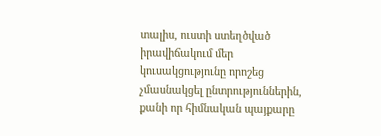տալիս, ուստի ստեղծված իրավիճակում մեր կուսակցությունը որոշեց չմասնակցել ընտրություններին, քանի որ հիմնական պայքարը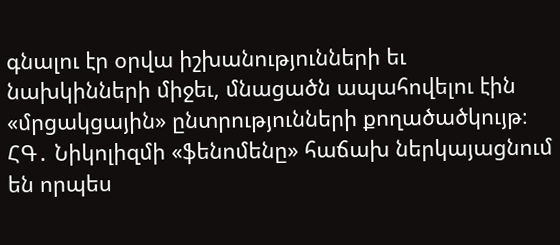գնալու էր օրվա իշխանությունների եւ նախկինների միջեւ, մնացածն ապահովելու էին «մրցակցային» ընտրությունների քողածածկույթ։
ՀԳ․ Նիկոլիզմի «ֆենոմենը» հաճախ ներկայացնում են որպես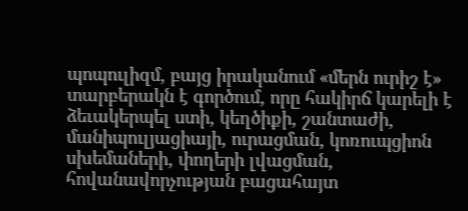պոպուլիզմ, բայց իրականում «մերն ուրիշ է» տարբերակն է գործում, որը հակիրճ կարելի է ձեւակերպել ստի, կեղծիքի, շանտաժի, մանիպուլյացիայի, ուրացման, կոռուպցիոն սխեմաների, փողերի լվացման, հովանավորչության բացահայտ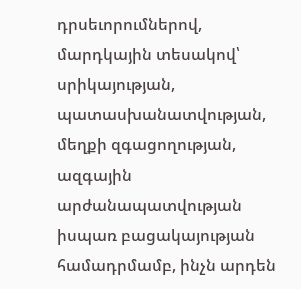դրսեւորումներով, մարդկային տեսակով՝ սրիկայության, պատասխանատվության, մեղքի զգացողության, ազգային արժանապատվության իսպառ բացակայության համադրմամբ, ինչն արդեն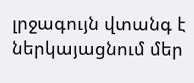լրջագույն վտանգ է ներկայացնում մեր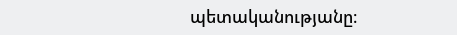պետականությանը։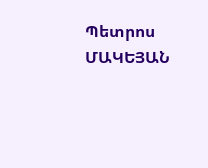Պետրոս ՄԱԿԵՅԱՆ